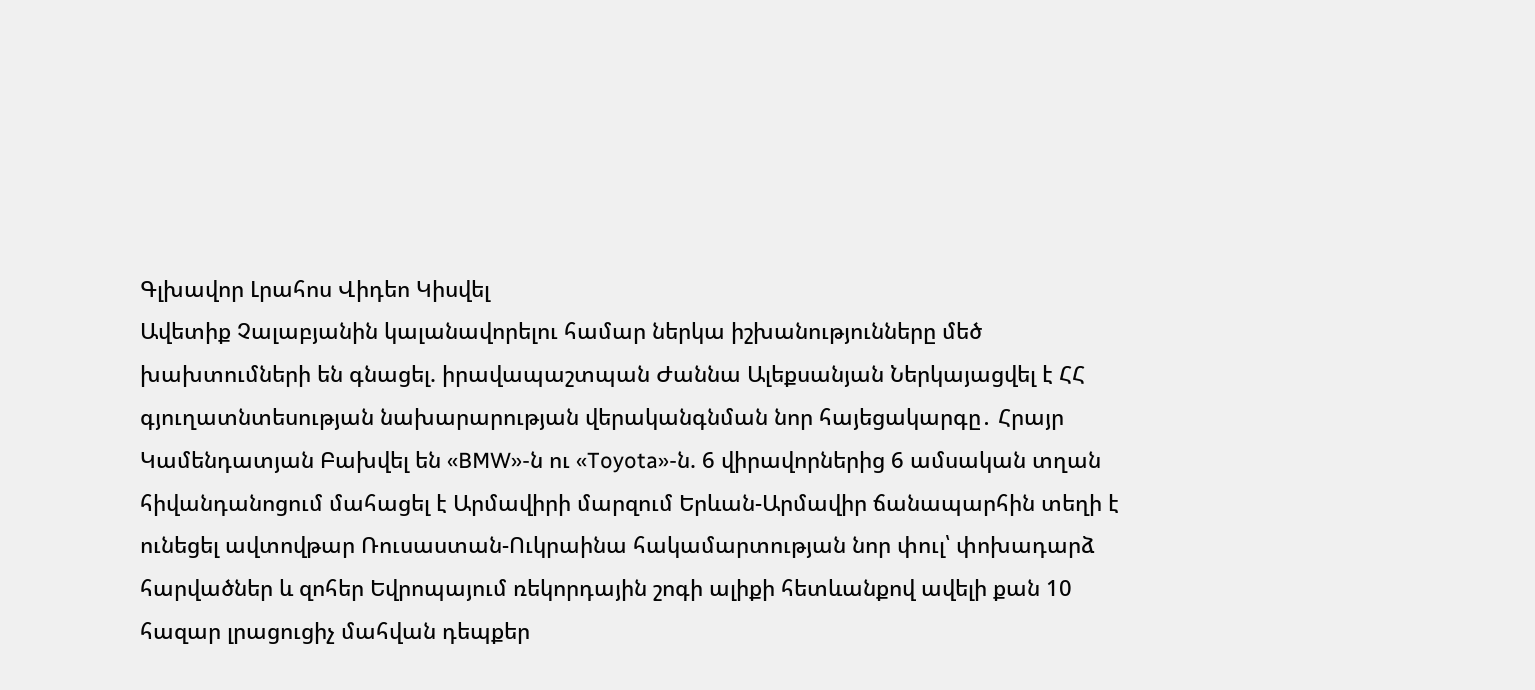Գլխավոր Լրահոս Վիդեո Կիսվել
Ավետիք Չալաբյանին կալանավորելու համար ներկա իշխանությունները մեծ խախտումների են գնացել. իրավապաշտպան Ժաննա Ալեքսանյան Ներկայացվել է ՀՀ գյուղատնտեսության նախարարության վերականգնման նոր հայեցակարգը․ Հրայր Կամենդատյան Բախվել են «BMW»-ն ու «Toyota»-ն. 6 վիրավորներից 6 ամսական տղան հիվանդանոցում մահացել է Արմավիրի մարզում Երևան-Արմավիր ճանապարհին տեղի է ունեցել ավտովթար Ռուսաստան-Ուկրաինա հակամարտության նոր փուլ՝ փոխադարձ հարվածներ և զոհեր Եվրոպայում ռեկորդային շոգի ալիքի հետևանքով ավելի քան 10 հազար լրացուցիչ մահվան դեպքեր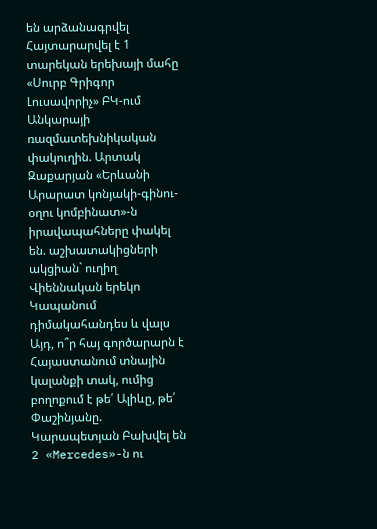են արձանագրվել Հայտարարվել է 1 տարեկան երեխայի մահը «Սուրբ Գրիգոր Լուսավորիչ» ԲԿ-ում Անկարայի ռազմատեխնիկական փակուղին. Արտակ Զաքարյան «Երևանի Արարատ կոնյակի-գինու-օղու կոմբինատ»-ն իրավապահները փակել են. աշխատակիցների ակցիան` ուղիղ Վիեննական երեկո Կապանում դիմակահանդես և վալս Այդ, ո՞ր հայ գործարարն է Հայաստանում տնային կալանքի տակ, ումից բողոքում է թե՛ Ալիևը, թե՛ Փաշինյանը. Կարապետյան Բախվել են 2 «Mercedes»-ն ու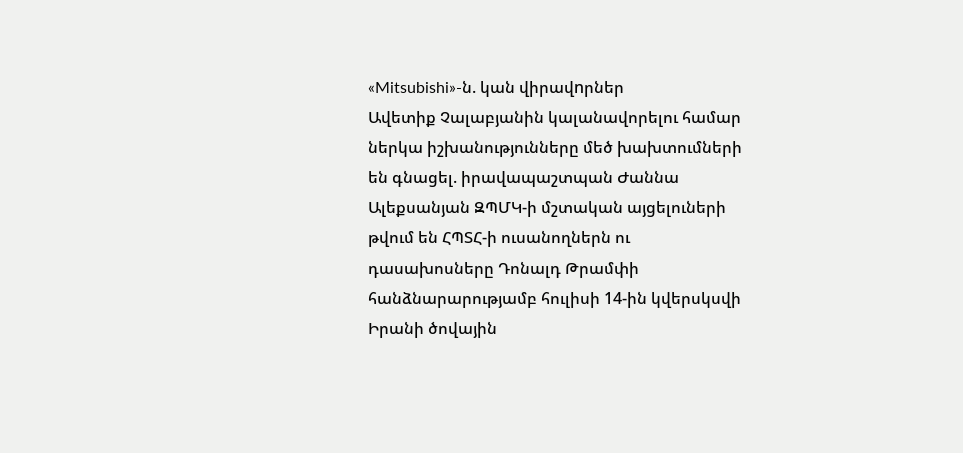«Mitsubishi»-ն. կան վիրավnրներ
Ավետիք Չալաբյանին կալանավորելու համար ներկա իշխանությունները մեծ խախտումների են գնացել. իրավապաշտպան Ժաննա Ալեքսանյան ԶՊՄԿ-ի մշտական այցելուների թվում են ՀՊՏՀ-ի ուսանողներն ու դասախոսները Դոնալդ Թրամփի հանձնարարությամբ հուլիսի 14-ին կվերսկսվի Իրանի ծովային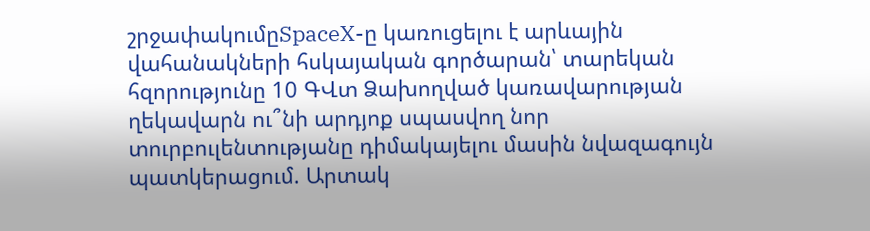շրջափակումըSpaceX-ը կառուցելու է արևային վահանակների հսկայական գործարան՝ տարեկան հզորությունը 10 ԳՎտ Ձախողված կառավարության ղեկավարն ու՞նի արդյոք սպասվող նոր տուրբուլենտությանը դիմակայելու մասին նվազագույն պատկերացում. Արտակ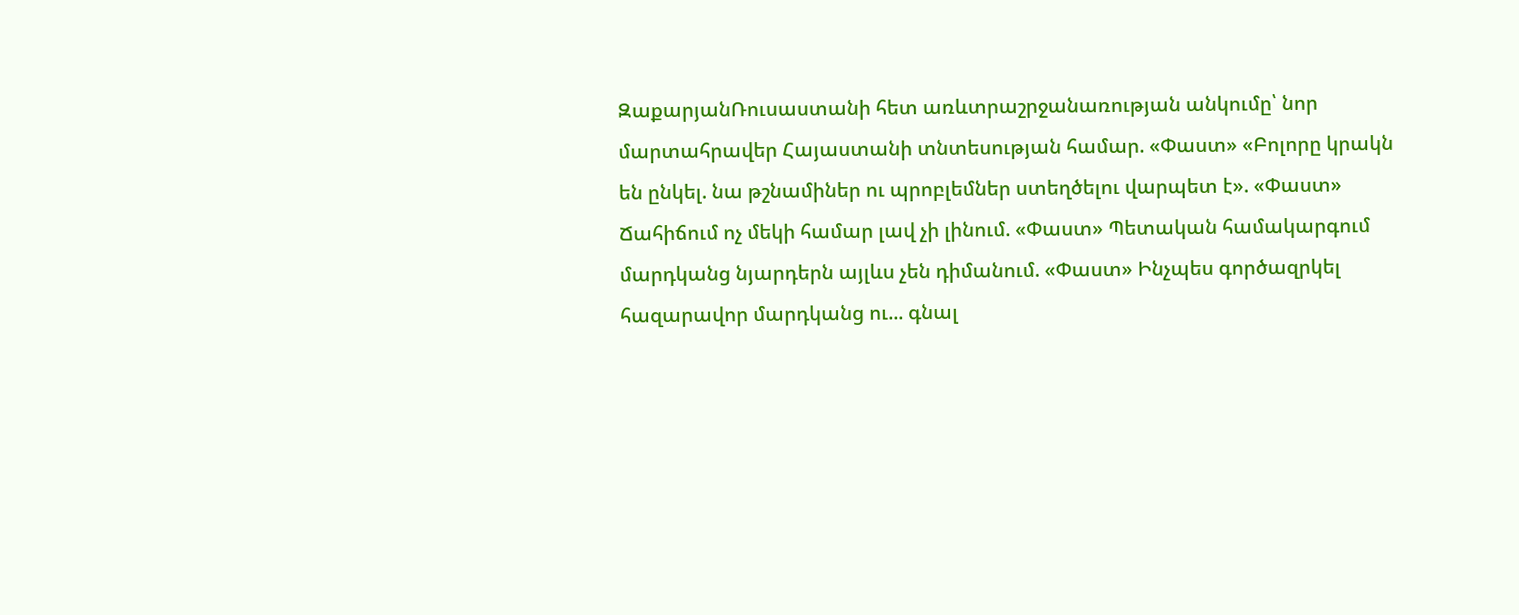ԶաքարյանՌուսաստանի հետ առևտրաշրջանառության անկումը՝ նոր մարտահրավեր Հայաստանի տնտեսության համար. «Փաստ» «Բոլորը կրակն են ընկել. նա թշնամիներ ու պրոբլեմներ ստեղծելու վարպետ է». «Փաստ» Ճահիճում ոչ մեկի համար լավ չի լինում. «Փաստ» Պետական համակարգում մարդկանց նյարդերն այլևս չեն դիմանում. «Փաստ» Ինչպես գործազրկել հազարավոր մարդկանց ու... գնալ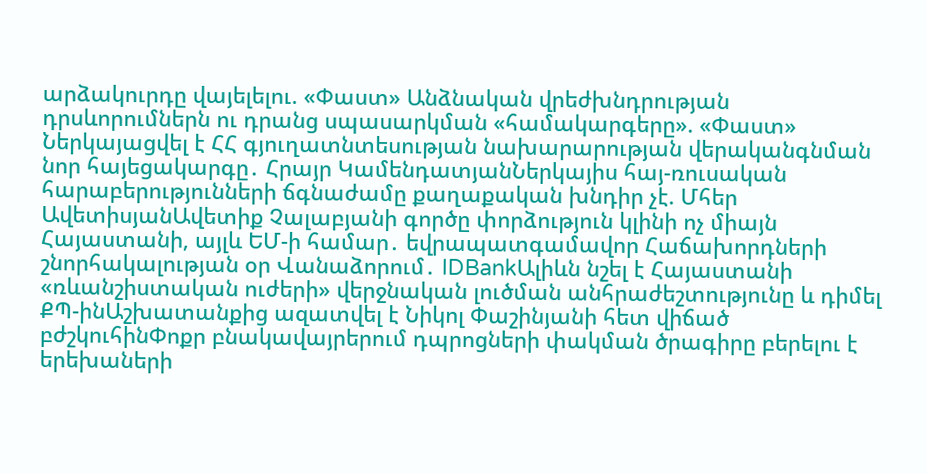արձակուրդը վայելելու. «Փաստ» Անձնական վրեժխնդրության դրսևորումներն ու դրանց սպասարկման «համակարգերը». «Փաստ» Ներկայացվել է ՀՀ գյուղատնտեսության նախարարության վերականգնման նոր հայեցակարգը․ Հրայր ԿամենդատյանՆերկայիս հայ-ռուսական հարաբերությունների ճգնաժամը քաղաքական խնդիր չէ. Մհեր ԱվետիսյանԱվետիք Չալաբյանի գործը փորձություն կլինի ոչ միայն Հայաստանի, այլև ԵՄ-ի համար․ եվրապատգամավոր Հաճախորդների շնորհակալության օր Վանաձորում․ IDBankԱլիևն նշել է Հայաստանի «ռևանշիստական ուժերի» վերջնական լուծման անհրաժեշտությունը և դիմել ՔՊ-ինԱշխատանքից ազատվել է Նիկոլ Փաշինյանի հետ վիճած բժշկուհինՓոքր բնակավայրերում դպրոցների փակման ծրագիրը բերելու է երեխաների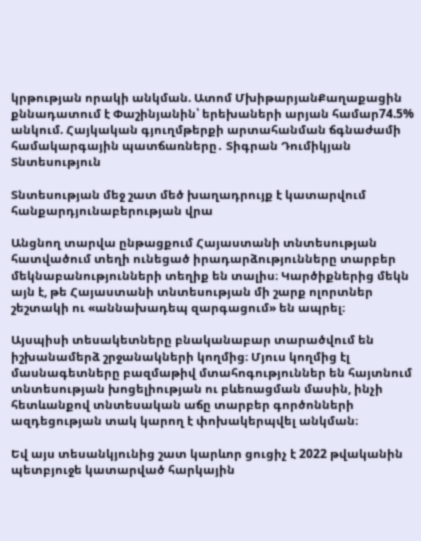կրթության որակի անկման. Ատոմ ՄխիթարյանՔաղաքացին քննադատում է Փաշինյանին՝ երեխաների արյան համար74.5% անկում. Հայկական գյուղմթերքի արտահանման ճգնաժամի համակարգային պատճառները․ Տիգրան Դումիկյան
Տնտեսություն

Տնտեսության մեջ շատ մեծ խաղադրույք է կատարվում հանքարդյունաբերության վրա

Անցնող տարվա ընթացքում Հայաստանի տնտեսության հատվածում տեղի ունեցած իրադարձությունները տարբեր մեկնաբանությունների տեղիք են տալիս։ Կարծիքներից մեկն այն է, թե Հայաստանի տնտեսության մի շարք ոլորտներ շեշտակի ու «աննախադեպ զարգացում» են ապրել։

Այսպիսի տեսակետները բնականաբար տարածվում են իշխանամերձ շրջանակների կողմից։ Մյուս կողմից էլ մասնագետները բազմաթիվ մտահոգություններ են հայտնում տնտեսության խոցելիության ու բևեռացման մասին, ինչի հետևանքով տնտեսական աճը տարբեր գործոնների ազդեցության տակ կարող է փոխակերպվել անկման։

Եվ այս տեսանկյունից շատ կարևոր ցուցիչ է 2022 թվականին պետբյուջե կատարված հարկային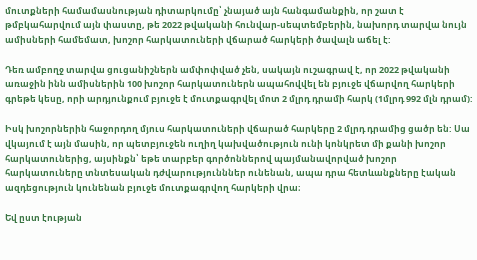մուտքների համամասնության դիտարկումը՝ չնայած այն հանգամանքին, որ շատ է թմբկահարվում այն փաստը, թե 2022 թվականի հունվար-սեպտեմբերին, նախորդ տարվա նույն ամիսների համեմատ, խոշոր հարկատուների վճարած հարկերի ծավալն աճել է:

Դեռ ամբողջ տարվա ցուցանիշներն ամփոփված չեն, սակայն ուշագրավ է, որ 2022 թվականի առաջին ինն ամիսներին 100 խոշոր հարկատուներն ապահովվել են բյուջե վճարվող հարկերի գրեթե կեսը, որի արդյունքում բյուջե է մուտքագրվել մոտ 2 մլրդ դրամի հարկ (1մլրդ 992 մլն դրամ):

Իսկ խոշորներին հաջորդող մյուս հարկատուների վճարած հարկերը 2 մլրդ դրամից ցածր են: Սա վկայում է այն մասին, որ պետբյուջեն ուղիղ կախվածություն ունի կոնկրետ մի քանի խոշոր հարկատուներից, այսինքն՝ եթե տարբեր գործոններով պայմանավորված խոշոր հարկատուները տնտեսական դժվարությունններ ունենան, ապա դրա հետևանքները էական ազդեցություն կունենան բյուջե մուտքագրվող հարկերի վրա։

Եվ ըստ էության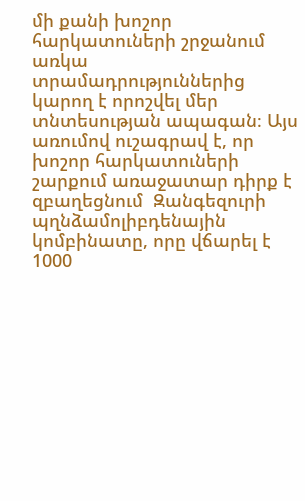մի քանի խոշոր հարկատուների շրջանում առկա տրամադրություններից կարող է որոշվել մեր տնտեսության ապագան։ Այս առումով ուշագրավ է, որ խոշոր հարկատուների շարքում առաջատար դիրք է զբաղեցնում  Զանգեզուրի պղնձամոլիբդենային կոմբինատը, որը վճարել է 1000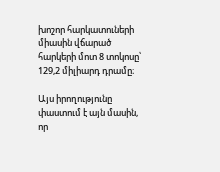խոշոր հարկատուների միասին վճարած հարկերի մոտ 8 տոկոսը՝ 129,2 միլիարդ դրամը։

Այս իրողությունը փաստում է այն մասին, որ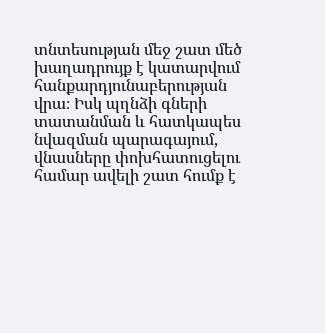տնտեսության մեջ շատ մեծ խաղադրույք է կատարվում հանքարդյունաբերության վրա։ Իսկ պղնձի գների տատանման և հատկապես նվազման պարագայում, վնասները փոխհատուցելու համար ավելի շատ հումք է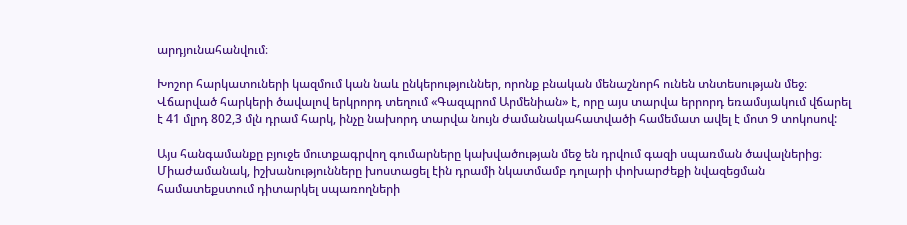արդյունահանվում։

Խոշոր հարկատուների կազմում կան նաև ընկերություններ, որոնք բնական մենաշնորհ ունեն տնտեսության մեջ։ Վճարված հարկերի ծավալով երկրորդ տեղում «Գազպրոմ Արմենիան» է, որը այս տարվա երրորդ եռամսյակում վճարել է 41 մլրդ 802,3 մլն դրամ հարկ, ինչը նախորդ տարվա նույն ժամանակահատվածի համեմատ ավել է մոտ 9 տոկոսով:

Այս հանգամանքը բյուջե մուտքագրվող գումարները կախվածության մեջ են դրվում գազի սպառման ծավալներից։ Միաժամանակ, իշխանությունները խոստացել էին դրամի նկատմամբ դոլարի փոխարժեքի նվազեցման համատեքստում դիտարկել սպառողների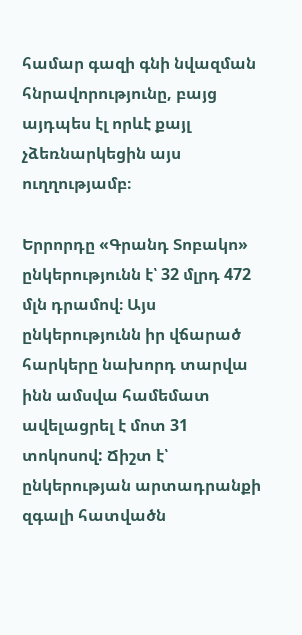համար գազի գնի նվազման հնրավորությունը, բայց այդպես էլ որևէ քայլ չձեռնարկեցին այս ուղղությամբ։

Երրորդը «Գրանդ Տոբակո» ընկերությունն է՝ 32 մլրդ 472 մլն դրամով։ Այս ընկերությունն իր վճարած հարկերը նախորդ տարվա ինն ամսվա համեմատ ավելացրել է մոտ 31 տոկոսով: Ճիշտ է՝ ընկերության արտադրանքի զգալի հատվածն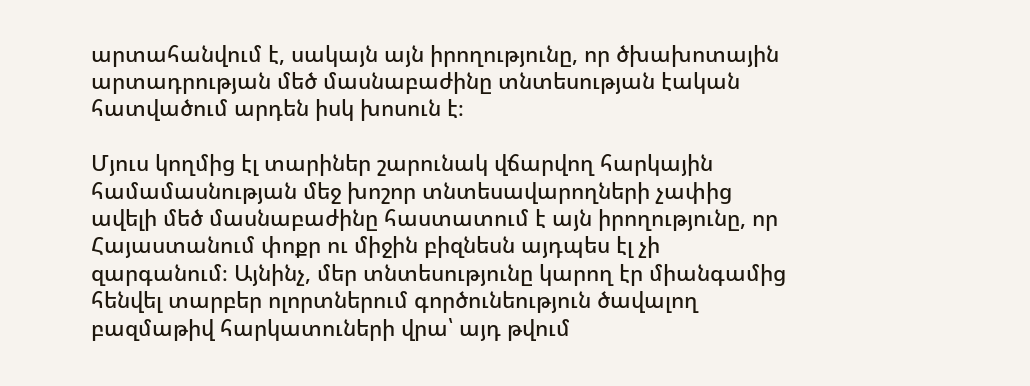արտահանվում է, սակայն այն իրողությունը, որ ծխախոտային արտադրության մեծ մասնաբաժինը տնտեսության էական հատվածում արդեն իսկ խոսուն է։

Մյուս կողմից էլ տարիներ շարունակ վճարվող հարկային համամասնության մեջ խոշոր տնտեսավարողների չափից ավելի մեծ մասնաբաժինը հաստատում է այն իրողությունը, որ Հայաստանում փոքր ու միջին բիզնեսն այդպես էլ չի զարգանում։ Այնինչ, մեր տնտեսությունը կարող էր միանգամից հենվել տարբեր ոլորտներում գործունեություն ծավալող բազմաթիվ հարկատուների վրա՝ այդ թվում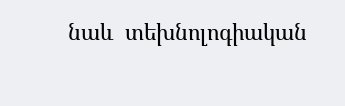նաև  տեխնոլոգիական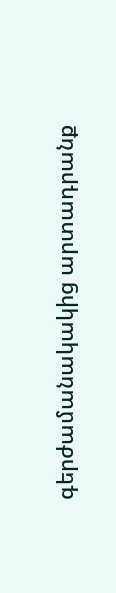գերժամանակակից արտադրանք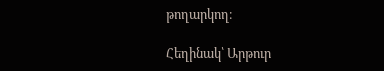թողարկող։

Հեղինակ՝ Արթուր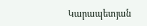Կարապետյան